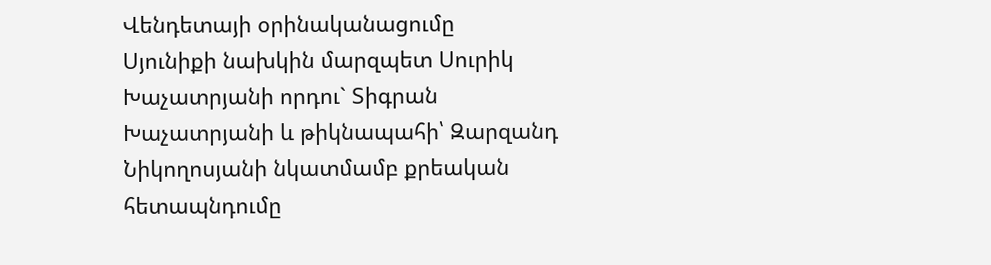Վենդետայի օրինականացումը
Սյունիքի նախկին մարզպետ Սուրիկ Խաչատրյանի որդու` Տիգրան Խաչատրյանի և թիկնապահի՝ Զարզանդ Նիկողոսյանի նկատմամբ քրեական հետապնդումը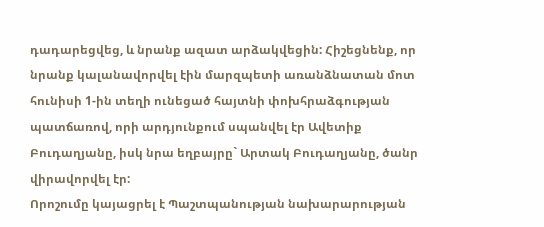դադարեցվեց, և նրանք ազատ արձակվեցին: Հիշեցնենք, որ նրանք կալանավորվել էին մարզպետի առանձնատան մոտ հունիսի 1-ին տեղի ունեցած հայտնի փոխհրաձգության պատճառով, որի արդյունքում սպանվել էր Ավետիք Բուդաղյանը, իսկ նրա եղբայրը` Արտակ Բուդաղյանը, ծանր վիրավորվել էր:
Որոշումը կայացրել է Պաշտպանության նախարարության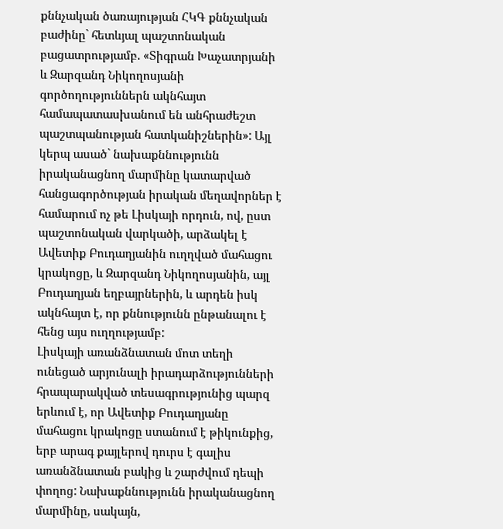քննչական ծառայության ՀԿԳ քննչական բաժինը` հետևյալ պաշտոնական բացատրությամբ. «Տիգրան Խաչատրյանի և Զարզանդ Նիկողոսյանի գործողություններն ակնհայտ համապատասխանում են անհրաժեշտ պաշտպանության հատկանիշներին»: Այլ կերպ ասած` նախաքննությունն իրականացնող մարմինը կատարված հանցագործության իրական մեղավորներ է համարում ոչ թե Լիսկայի որդուն, ով, ըստ պաշտոնական վարկածի, արձակել է Ավետիք Բուդաղյանին ուղղված մահացու կրակոցը, և Զարզանդ Նիկողոսյանին, այլ Բուդաղյան եղբայրներին, և արդեն իսկ ակնհայտ է, որ քննությունն ընթանալու է հենց այս ուղղությամբ:
Լիսկայի առանձնատան մոտ տեղի ունեցած արյունալի իրադարձությունների հրապարակված տեսագրությունից պարզ երևում է, որ Ավետիք Բուդաղյանը մահացու կրակոցը ստանում է թիկունքից, երբ արագ քայլերով դուրս է գալիս առանձնատան բակից և շարժվում դեպի փողոց: Նախաքննությունն իրականացնող մարմինը, սակայն,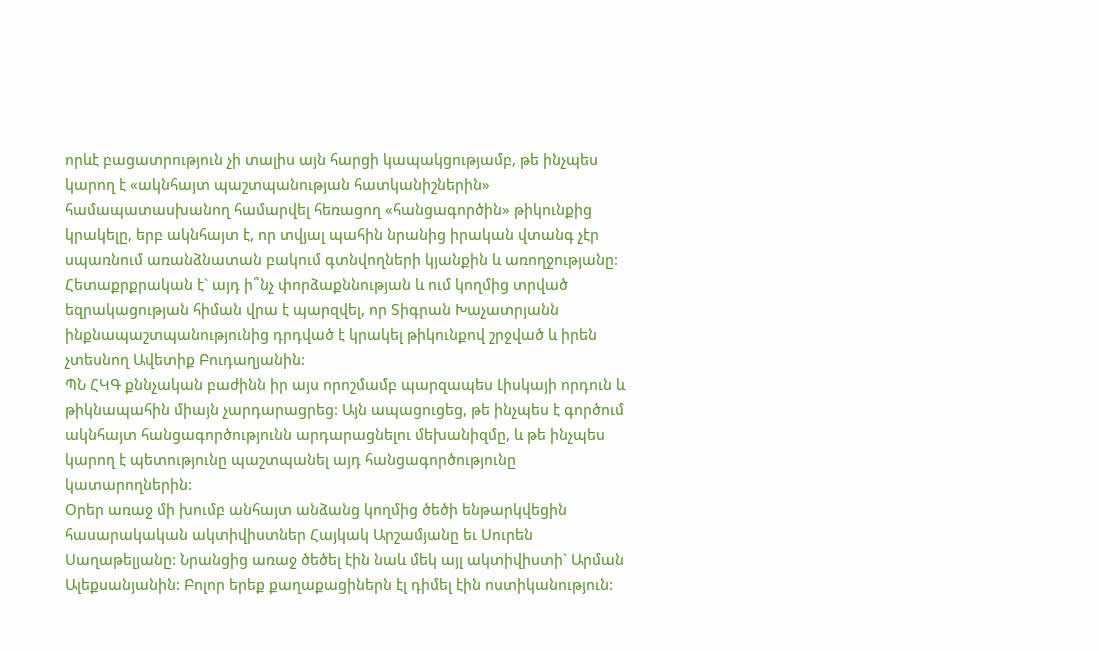որևէ բացատրություն չի տալիս այն հարցի կապակցությամբ, թե ինչպես կարող է «ակնհայտ պաշտպանության հատկանիշներին» համապատասխանող համարվել հեռացող «հանցագործին» թիկունքից կրակելը, երբ ակնհայտ է, որ տվյալ պահին նրանից իրական վտանգ չէր սպառնում առանձնատան բակում գտնվողների կյանքին և առողջությանը: Հետաքրքրական է` այդ ի՞նչ փորձաքննության և ում կողմից տրված եզրակացության հիման վրա է պարզվել, որ Տիգրան Խաչատրյանն ինքնապաշտպանությունից դրդված է կրակել թիկունքով շրջված և իրեն չտեսնող Ավետիք Բուդաղյանին:
ՊՆ ՀԿԳ քննչական բաժինն իր այս որոշմամբ պարզապես Լիսկայի որդուն և թիկնապահին միայն չարդարացրեց: Այն ապացուցեց, թե ինչպես է գործում ակնհայտ հանցագործությունն արդարացնելու մեխանիզմը, և թե ինչպես կարող է պետությունը պաշտպանել այդ հանցագործությունը կատարողներին:
Օրեր առաջ մի խումբ անհայտ անձանց կողմից ծեծի ենթարկվեցին հասարակական ակտիվիստներ Հայկակ Արշամյանը եւ Սուրեն Սաղաթելյանը: Նրանցից առաջ ծեծել էին նաև մեկ այլ ակտիվիստի` Արման Ալեքսանյանին: Բոլոր երեք քաղաքացիներն էլ դիմել էին ոստիկանություն: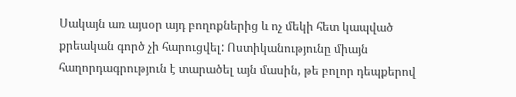Սակայն առ այսօր այդ բողոքներից և ոչ մեկի հետ կապված քրեական գործ չի հարուցվել: Ոստիկանությունը միայն հաղորդագրություն է տարածել այն մասին, թե բոլոր դեպքերով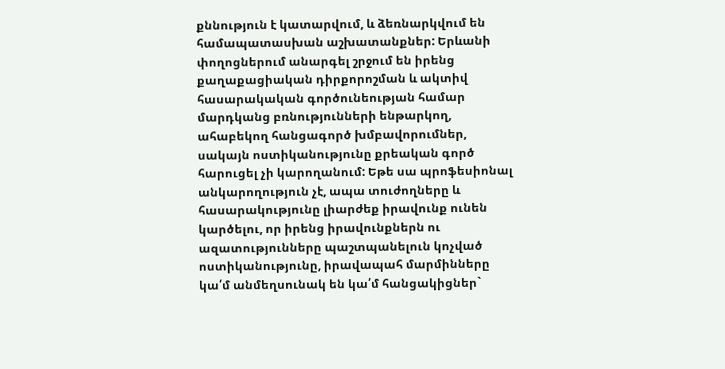քննություն է կատարվում, և ձեռնարկվում են համապատասխան աշխատանքներ: Երևանի փողոցներում անարգել շրջում են իրենց քաղաքացիական դիրքորոշման և ակտիվ հասարակական գործունեության համար մարդկանց բռնությունների ենթարկող, ահաբեկող հանցագործ խմբավորումներ, սակայն ոստիկանությունը քրեական գործ հարուցել չի կարողանում: Եթե սա պրոֆեսիոնալ անկարողություն չէ, ապա տուժողները և հասարակությունը լիարժեք իրավունք ունեն կարծելու, որ իրենց իրավունքներն ու ազատությունները պաշտպանելուն կոչված ոստիկանությունը, իրավապահ մարմինները կա՛մ անմեղսունակ են կա՛մ հանցակիցներ`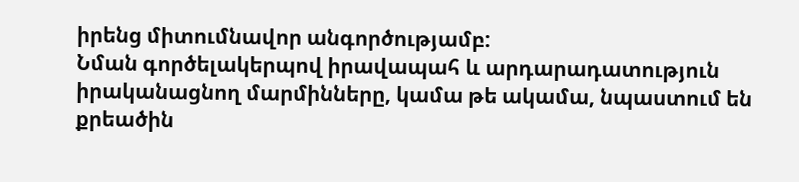իրենց միտումնավոր անգործությամբ:
Նման գործելակերպով իրավապահ և արդարադատություն իրականացնող մարմինները, կամա թե ակամա, նպաստում են քրեածին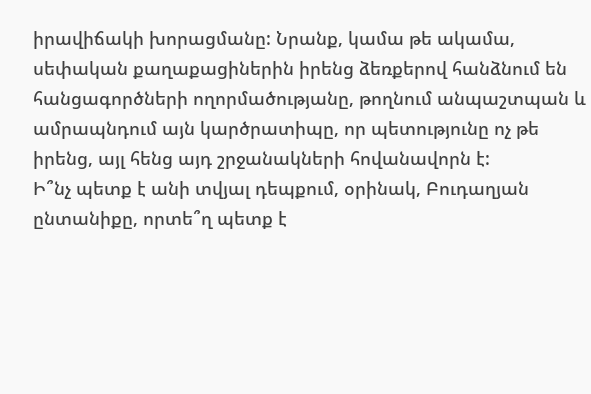իրավիճակի խորացմանը: Նրանք, կամա թե ակամա, սեփական քաղաքացիներին իրենց ձեռքերով հանձնում են հանցագործների ողորմածությանը, թողնում անպաշտպան և ամրապնդում այն կարծրատիպը, որ պետությունը ոչ թե իրենց, այլ հենց այդ շրջանակների հովանավորն է:
Ի՞նչ պետք է անի տվյալ դեպքում, օրինակ, Բուդաղյան ընտանիքը, որտե՞ղ պետք է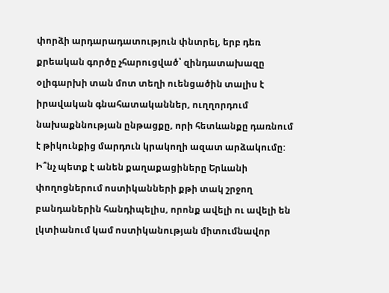փորձի արդարադատություն փնտրել, երբ դեռ քրեական գործը չհարուցված՝ զինդատախազը օլիգարխի տան մոտ տեղի ուենցածին տալիս է իրավական գնահատականներ, ուղղորդում նախաքննության ընթացքը, որի հետևանքը դառնում է թիկունքից մարդուն կրակողի ազատ արձակումը: Ի՞նչ պետք է անեն քաղաքացիները Երևանի փողոցներում ոստիկանների քթի տակ շրջող բանդաներին հանդիպելիս, որոնք ավելի ու ավելի են լկտիանում կամ ոստիկանության միտումնավոր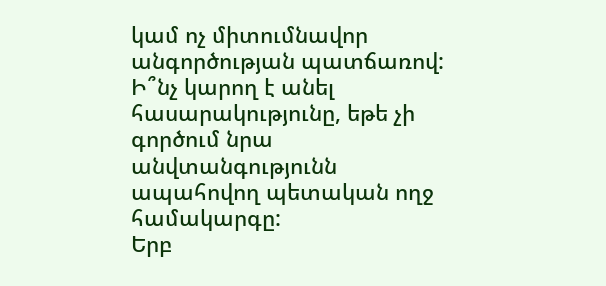կամ ոչ միտումնավոր անգործության պատճառով: Ի՞նչ կարող է անել հասարակությունը, եթե չի գործում նրա անվտանգությունն ապահովող պետական ողջ համակարգը:
Երբ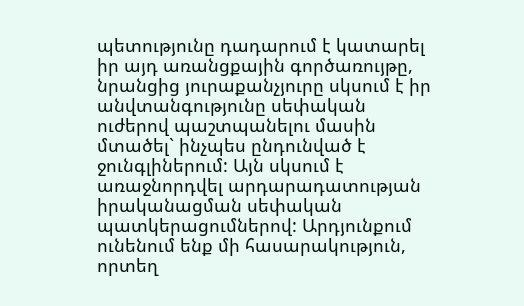պետությունը դադարում է կատարել իր այդ առանցքային գործառույթը, նրանցից յուրաքանչյուրը սկսում է իր անվտանգությունը սեփական ուժերով պաշտպանելու մասին մտածել` ինչպես ընդունված է ջունգլիներում: Այն սկսում է առաջնորդվել արդարադատության իրականացման սեփական պատկերացումներով: Արդյունքում ունենում ենք մի հասարակություն, որտեղ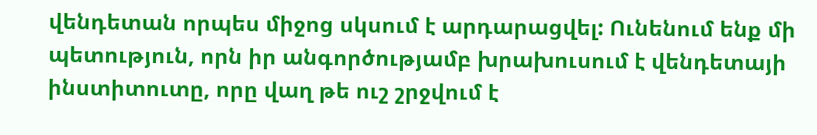վենդետան որպես միջոց սկսում է արդարացվել: Ունենում ենք մի պետություն, որն իր անգործությամբ խրախուսում է վենդետայի ինստիտուտը, որը վաղ թե ուշ շրջվում է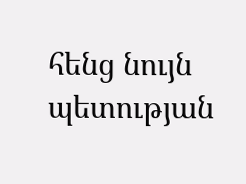հենց նույն պետության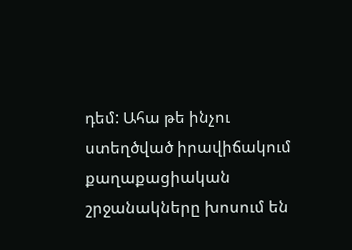դեմ: Ահա թե ինչու ստեղծված իրավիճակում քաղաքացիական շրջանակները խոսում են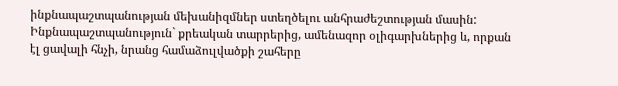ինքնապաշտպանության մեխանիզմներ ստեղծելու անհրաժեշտության մասին: Ինքնապաշտպանություն` քրեական տարրերից, ամենազոր օլիգարխներից և, որքան էլ ցավալի հնչի, նրանց համաձուլվածքի շահերը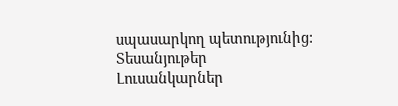սպասարկող պետությունից:
Տեսանյութեր
Լուսանկարներ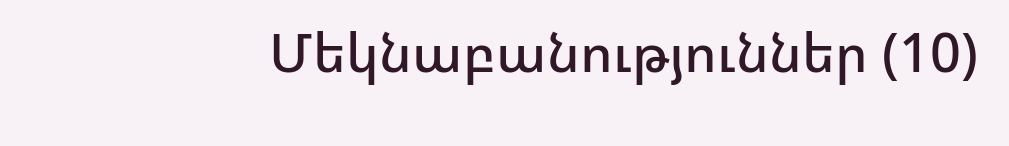Մեկնաբանություններ (10)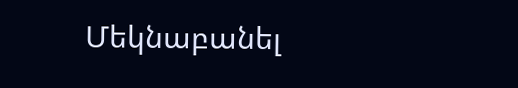Մեկնաբանել